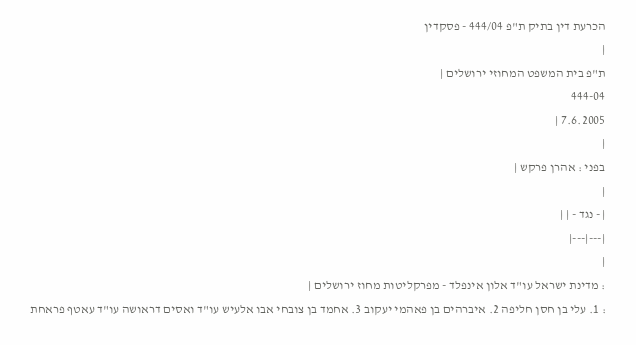הכרעת דין בתיק ת"פ 444/04 - פסקדין
|
ת"פ בית המשפט המחוזי ירושלים |
444-04
7.6.2005 |
|
בפני : אהרן פרקש |
|
| - נגד - | |
|---|---|
|
: מדינת ישראל עו"ד אלון אינפלד - מפרקליטות מחוז ירושלים |
: 1. עלי בן חסן חליפה 2. איברהים בן פאהמי יעקוב 3. אחמד בן צובחי אבו אלעיש עו"ד ואסים דראושה עו"ד עאטף פראחת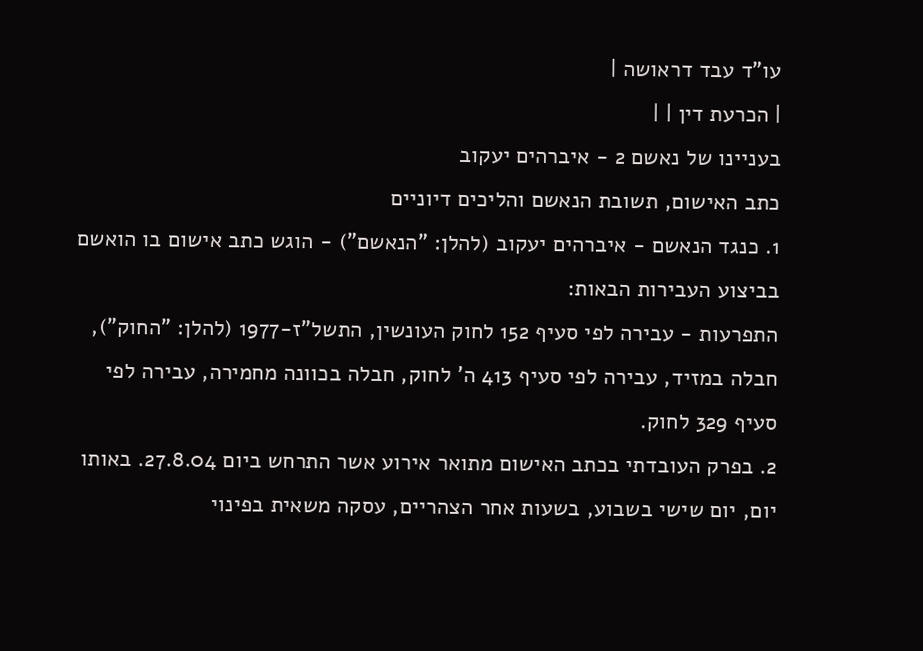עו"ד עבד דראושה |
| הכרעת דין | |
בעניינו של נאשם 2 - איברהים יעקוב
כתב האישום, תשובת הנאשם והליכים דיוניים
1. כנגד הנאשם - איברהים יעקוב (להלן: "הנאשם") - הוגש כתב אישום בו הואשם בביצוע העבירות הבאות:
התפרעות - עבירה לפי סעיף 152 לחוק העונשין, התשל"ז-1977 (להלן: "החוק"), חבלה במזיד, עבירה לפי סעיף 413 ה' לחוק, חבלה בכוונה מחמירה, עבירה לפי סעיף 329 לחוק.
2. בפרק העובדתי בכתב האישום מתואר אירוע אשר התרחש ביום 27.8.04. באותו יום, יום שישי בשבוע, בשעות אחר הצהריים, עסקה משאית בפינוי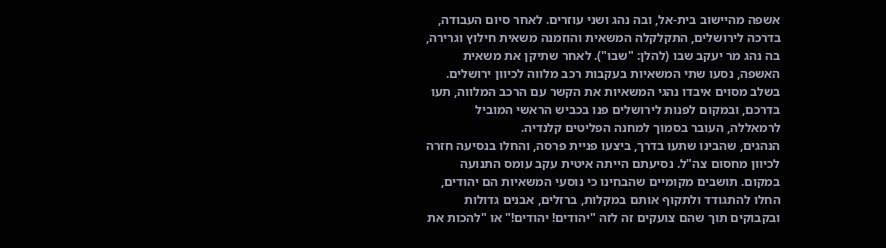אשפה מהיישוב בית-אל, ובה נהג ושני עוזרים. לאחר סיום העבודה, בדרכה לירושלים, התקלקלה המשאית והוזמנה משאית חילוץ וגרירה, בה נהג מר יעקב שבו (להלן: "שבו"). לאחר שתיקן את משאית האשפה, נסעו שתי המשאיות בעקבות רכב מלווה לכיוון ירושלים. בשלב מסוים איבדו נהגי המשאיות את הקשר עם הרכב המלווה, תעו בדרכם, ובמקום לפנות לירושלים פנו בכביש הראשי המוביל לרמאללה, העובר בסמוך למחנה הפליטים קלנדיה.
הנהגים, שהבינו שתעו בדרך, ביצעו פניית פרסה, והחלו בנסיעה חזרה לכיוון מחסום צה"ל. נסיעתם הייתה איטית עקב עומס התנועה במקום. תושבים מקומיים שהבחינו כי נוסעי המשאיות הם יהודים, החלו להתגודד ולתקוף אותם במקלות, ברזלים, אבנים גדולות ובקבוקים תוך שהם צועקים זה לזה "יהודים! יהודים!" או "להכות את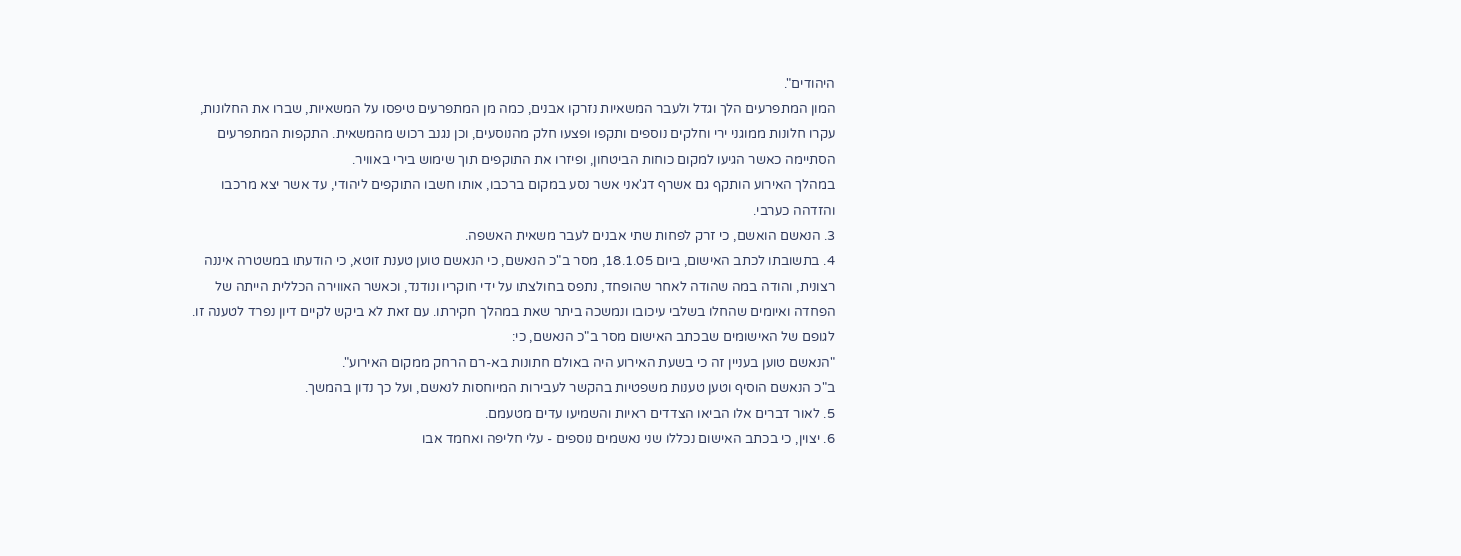היהודים".
המון המתפרעים הלך וגדל ולעבר המשאיות נזרקו אבנים, כמה מן המתפרעים טיפסו על המשאיות, שברו את החלונות, עקרו חלונות ממוגני ירי וחלקים נוספים ותקפו ופצעו חלק מהנוסעים, וכן נגנב רכוש מהמשאית. התקפות המתפרעים הסתיימה כאשר הגיעו למקום כוחות הביטחון, ופיזרו את התוקפים תוך שימוש בירי באוויר.
במהלך האירוע הותקף גם אשרף דג'אני אשר נסע במקום ברכבו, אותו חשבו התוקפים ליהודי, עד אשר יצא מרכבו והזדהה כערבי.
3. הנאשם הואשם, כי זרק לפחות שתי אבנים לעבר משאית האשפה.
4. בתשובתו לכתב האישום, ביום 18.1.05, מסר ב"כ הנאשם, כי הנאשם טוען טענת זוטא, כי הודעתו במשטרה איננה רצונית, והודה במה שהודה לאחר שהופחד, נתפס בחולצתו על ידי חוקריו ונודנד, וכאשר האווירה הכללית הייתה של הפחדה ואיומים שהחלו בשלבי עיכובו ונמשכה ביתר שאת במהלך חקירתו. עם זאת לא ביקש לקיים דיון נפרד לטענה זו.
לגופם של האישומים שבכתב האישום מסר ב"כ הנאשם, כי:
"הנאשם טוען בעניין זה כי בשעת האירוע היה באולם חתונות בא-רם הרחק ממקום האירוע".
ב"כ הנאשם הוסיף וטען טענות משפטיות בהקשר לעבירות המיוחסות לנאשם, ועל כך נדון בהמשך.
5. לאור דברים אלו הביאו הצדדים ראיות והשמיעו עדים מטעמם.
6. יצוין, כי בכתב האישום נכללו שני נאשמים נוספים - עלי חליפה ואחמד אבו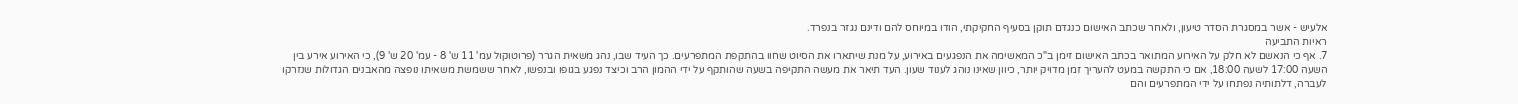אלעיש - אשר במסגרת הסדר טיעון, ולאחר שכתב האישום כנגדם תוקן בסעיף החקיקתי, הודו במיוחס להם ודינם נגזר בנפרד.
ראיות התביעה
7. אף כי הנאשם לא חלק על האירוע המתואר בכתב האישום זימן ב"כ המאשימה את הנפגעים באירוע, על מנת שיתארו את הסיוט שחוו בהתקפת המתפרעים. כך העיד שבו, נהג משאית הגרר (פרוטוקול עמ' 11 ש' 8 - עמ' 20 ש' 9), כי האירוע אירע בין השעה 17:00 לשעה 18:00, אם כי התקשה במעט להעריך זמן מדויק יותר, כיוון שאינו נוהג לענוד שעון. העד תיאר את מעשה התקיפה בשעה שהותקף על ידי ההמון הרב וכיצד נפגע בגופו ובנפשו, לאחר ששמשת משאיתו נופצה מהאבנים הגדולות שנזרקו לעברה, דלתותיה נפתחו על ידי המתפרעים והם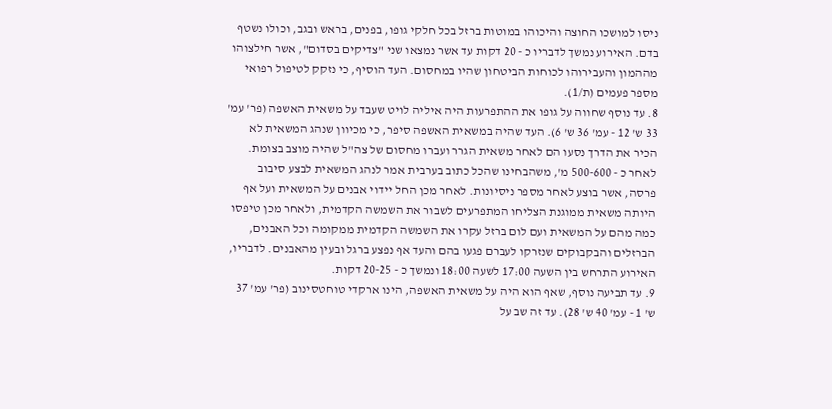ניסו למושכו החוצה והיכוהו במוטות ברזל בכל חלקי גופו, בפנים, בראש ובגב, וכולו נשטף בדם. האירוע נמשך לדבריו כ - 20 דקות עד אשר נמצאו שני "צדיקים בסדום", אשר חילצוהו מההמון והעבירוהו לכוחות הביטחון שהיו במחסום. העד הוסיף, כי נזקק לטיפול רפואי מספר פעמים (ת/1).
8. עד נוסף שחווה על גופו את ההתפרעות היה איליה לויט שעבד על משאית האשפה (פר' עמ' 33 ש' 12 - עמ' 36 ש' 6). העד שהיה במשאית האשפה סיפר, כי מכיוון שנהג המשאית לא הכיר את הדרך נסעו הם לאחר משאית הגרר ועברו מחסום של צה"ל שהיה מוצב בצומת. לאחר כ - 500-600 מ', משהבחינו שהכל כתוב בערבית אמר לנהג המשאית לבצע סיבוב פרסה, אשר בוצע לאחר מספר ניסיונות. לאחר מכן החל יידוי אבנים על המשאית ועל אף היותה משאית ממוגנת הצליחו המתפרעים לשבור את השמשה הקדמית, ולאחר מכן טיפסו כמה מהם על המשאית ועם לום ברזל עקרו את השמשה הקדמית ממקומה וכל האבנים, הברזלים והבקבוקים שנזרקו לעברם פגעו בהם והעד אף נפצע ברגל ובעין מהאבנים. לדבריו, האירוע התרחש בין השעה 17:00 לשעה 18:00 ונמשך כ - 20-25 דקות.
9. עד תביעה נוסף, שאף הוא היה על משאית האשפה, הינו ארקדי טוחטסינוב (פר' עמ' 37 ש' 1 - עמ' 40 ש' 28). עד זה שב על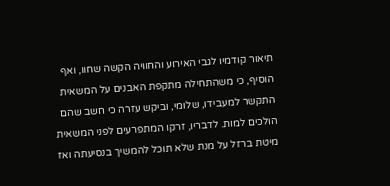תיאור קודמיו לגבי האירוע והחוויה הקשה שחוו, ואף הוסיף, כי משהתחילה מתקפת האבנים על המשאית התקשר למעבידו, שלומי, וביקש עזרה כי חשב שהם הולכים למות. לדבריו, זרקו המתפרעים לפני המשאית מיטת ברזל על מנת שלא תוכל להמשיך בנסיעתה ואז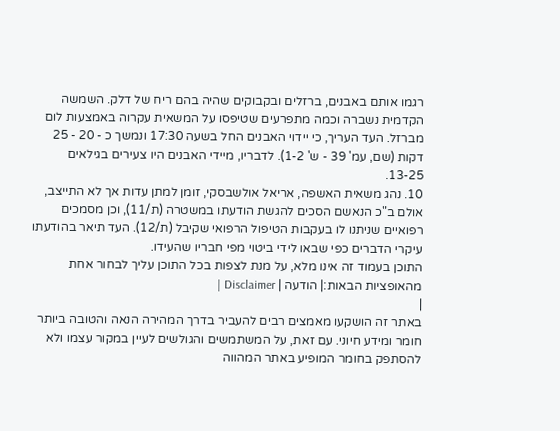רגמו אותם באבנים, ברזלים ובקבוקים שהיה בהם ריח של דלק. השמשה הקדמית נשברה וכמה מתפרעים שטיפסו על המשאית עקרוה באמצעות לום מברזל. העד העריך, כי יידוי האבנים החל בשעה 17:30 ונמשך כ - 20 - 25 דקות (שם, עמ' 39 - ש' 1-2). לדבריו, מיידי האבנים היו צעירים בגילאים 13-25.
10. נהג משאית האשפה, אריאל אולשבסקי, זומן למתן עדות אך לא התייצב, אולם ב"כ הנאשם הסכים להגשת הודעתו במשטרה (ת/11), וכן מסמכים רפואיים שניתנו לו בעקבות הטיפול הרפואי שקיבל (ת/12). העד תיאר בהודעתו עיקרי הדברים כפי שבאו לידי ביטוי מפי חבריו שהעידו.
התוכן בעמוד זה אינו מלא, על מנת לצפות בכל התוכן עליך לבחור אחת מהאופציות הבאות:| הודעה | Disclaimer |
|
באתר זה הושקעו מאמצים רבים להעביר בדרך המהירה הנאה והטובה ביותר חומר ומידע חיוני. עם זאת, על המשתמשים והגולשים לעיין במקור עצמו ולא להסתפק בחומר המופיע באתר המהווה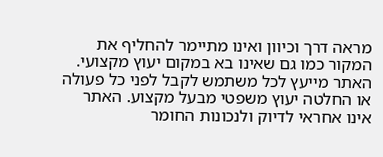מראה דרך וכיוון ואינו מתיימר להחליף את המקור כמו גם שאינו בא במקום יעוץ מקצועי. האתר מייעץ לכל משתמש לקבל לפני כל פעולה או החלטה יעוץ משפטי מבעל מקצוע. האתר אינו אחראי לדיוק ולנכונות החומר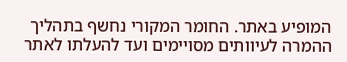המופיע באתר. החומר המקורי נחשף בתהליך ההמרה לעיוותים מסויימים ועד להעלתו לאתר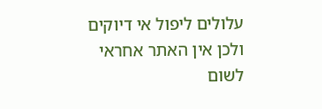עלולים ליפול אי דיוקים ולכן אין האתר אחראי לשום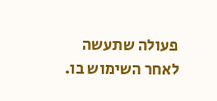פעולה שתעשה לאחר השימוש בו.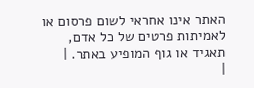האתר אינו אחראי לשום פרסום או לאמיתות פרטים של כל אדם, תאגיד או גוף המופיע באתר. |
|